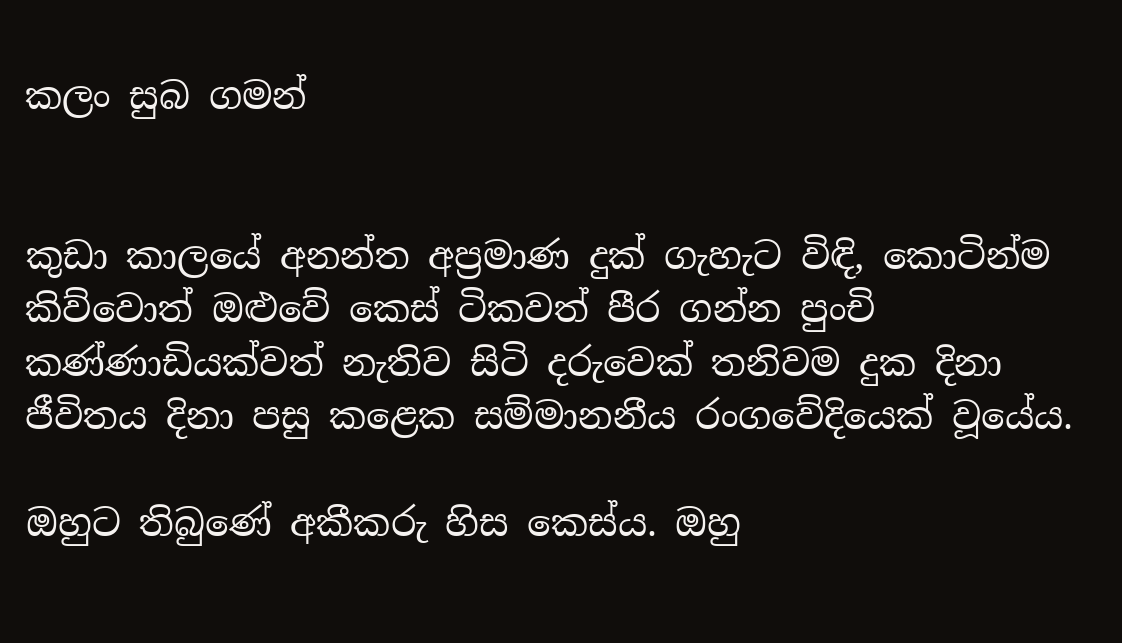කලං සුබ ගමන්


කුඩා කාලයේ අනන්ත අප්‍රමාණ දුක් ගැහැට විඳි, කොටින්ම කිව්වොත් ඔළුවේ කෙස් ටිකවත් පීර ගන්න පුංචි කණ්ණාඩියක්වත් නැතිව සිටි දරුවෙක් තනිවම දුක දිනා ජීවිතය දිනා පසු කළෙක සම්මානනීය රංගවේදියෙක් වූයේය.

ඔහුට තිබුණේ අකීකරු හිස කෙස්ය. ඔහු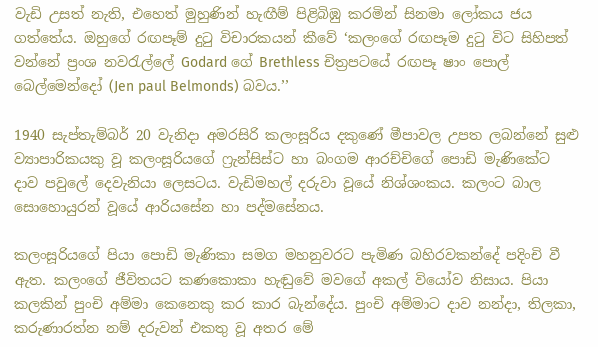වැඩි උසත් නැති, එහෙත් මුහුණින් හැඟීම් පිළිබිඹු කරමින් සිනමා ලෝකය ජය ගත්තේය. ඔහුගේ රඟපෑම් දුටු විචාරකයන් කීවේ ‘කලංගේ රඟපෑම දුටු විට සිහිපත් වන්නේ ප්‍රංශ නවරැල්ලේ Godard ගේ Brethless චිත්‍රපටයේ රඟපෑ ෂාං පොල් බෙල්මෙන්දෝ (Jen paul Belmonds) බවය.’’

1940 සැප්තැම්බර් 20 වැනිදා අමරසිරි කලංසූරිය දකුණේ මීපාවල උපත ලබන්නේ සුළු ව්‍යාපාරිකයකු වූ කලංසූරියගේ ෆ්‍රැන්සිස්ට හා බංගම ආරච්චිගේ පොඩි මැණිකේට දාව පවුලේ දෙවැනියා ලෙසටය. වැඩිමහල් දරුවා වූයේ නිශ්ශංකය. කලංට බාල සොහොයුරන් වූයේ ආරියසේන හා පද්මසේනය.

කලංසූරියගේ පියා පොඩි මැණිකා සමග මහනුවරට පැමිණ බහිරවකන්දේ පදිංචි වී ඇත. කලංගේ ජීවිතයට කණකොකා හැඬුවේ මවගේ අකල් වියෝව නිසාය. පියා කලකින් පුංචි අම්මා කෙනෙකු කර කාර බැන්දේය. පුංචි අම්මාට දාව නන්දා, තිලකා, කරුණාරත්න නම් දරුවන් එකතු වූ අතර මේ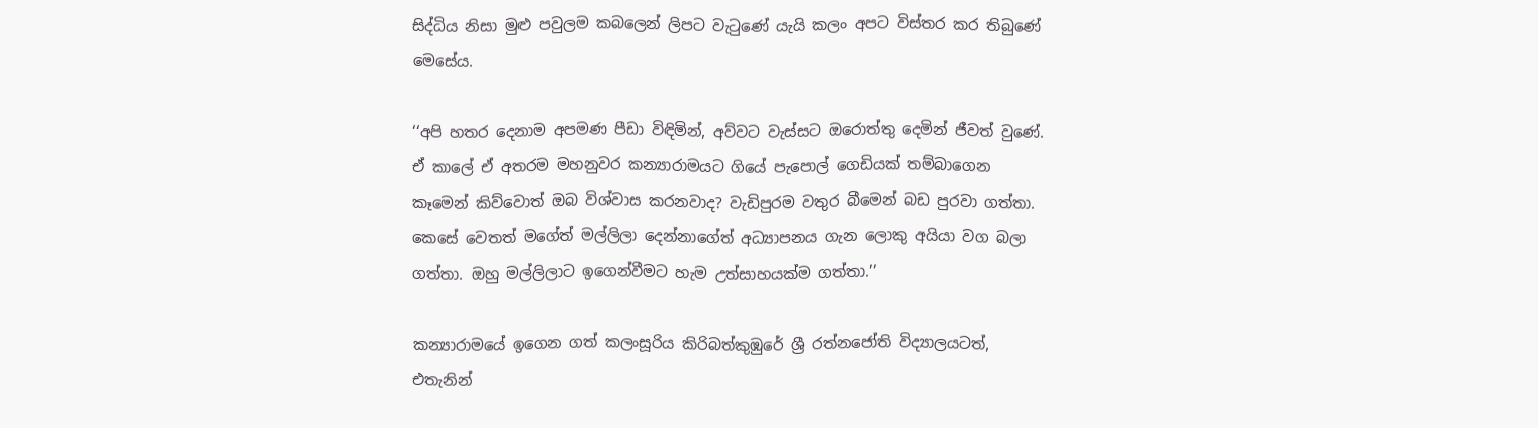සිද්ධිය නිසා මුළු පවුලම කබලෙන් ලිපට වැටුණේ යැයි කලං අපට විස්තර කර තිබුණේ මෙසේය.

‘‘අපි හතර දෙනාම අපමණ පීඩා විඳිමින්, අව්වට වැස්සට ඔරොත්තු දෙමින් ජීවත් වුණේ. ඒ කාලේ ඒ අතරම මහනුවර කන්‍යාරාමයට ගියේ පැපොල් ගෙඩියක් තම්බාගෙන කෑමෙන් කිව්වොත් ඔබ විශ්වාස කරනවාද? වැඩිපුරම වතුර බීමෙන් බඩ පුරවා ගත්තා. කෙසේ වෙතත් මගේත් මල්ලිලා දෙන්නාගේත් අධ්‍යාපනය ගැන ලොකු අයියා වග බලා ගත්තා. ඔහු මල්ලිලාට ඉගෙන්වීමට හැම උත්සාහයක්ම ගත්තා.’’

කන්‍යාරාමයේ ඉගෙන ගත් කලංසූරිය කිරිබත්කුඹුරේ ශ්‍රී රත්නජෝති විද්‍යාලයටත්, එතැනින්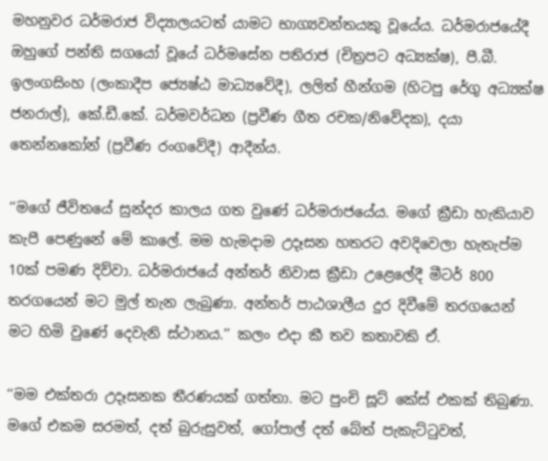මහනුවර ධර්මරාජ විද්‍යාලයටත් යාමට භාග්‍යවන්තයකු වූයේය. ධර්මරාජයේදී ඔහුගේ පන්ති සගයෝ වූයේ ධර්මසේන පතිරාජ (චිත්‍රපට අධ්‍යක්ෂ), පී.බී. ඉලංගසිංහ (ලංකාදීප ජ්‍යෙෂ්ඨ මාධ්‍යවේදී), ලලිත් හීන්ගම (හිටපු රේගු අධ්‍යක්ෂ ජනරාල්), කේ.ඩී.කේ. ධර්මවර්ධන (ප්‍රවීණ ගීත රචක/නිවේදක), දයා තෙන්නකෝන් (ප්‍රවීණ රංගවේදී) ආදීන්ය.

‘‘මගේ ජීවිතයේ සුන්දර කාලය ගත වුණේ ධර්මරාජයේය. මගේ ක්‍රීඩා හැකියාව කැපී පෙණුනේ මේ කාලේ. මම හැමදාම උදෑසන හතරට අවදිවෙලා හැතැප්ම 10ක් පමණ දිව්වා. ධර්මරාජයේ අන්තර් නිවාස ක්‍රීඩා උළෙලේදී මීටර් 800 තරගයෙන් මට මුල් තැන ලැබුණා. අන්තර් පාඨශාලීය දුර දිවීමේ තරගයෙන් මට හිමි වුණේ දෙවැනි ස්ථානය.’’ කලං එදා කී තව කතාවකි ඒ.

‘‘මම එක්තරා උදෑසනක තීරණයක් ගත්තා. මට පුංචි සූට් කේස් එකක් තිබුණා. මගේ එකම සරමත්, දත් බුරුසුවත්, ගෝපාල් දත් බේත් පැකැට්ටුවත්,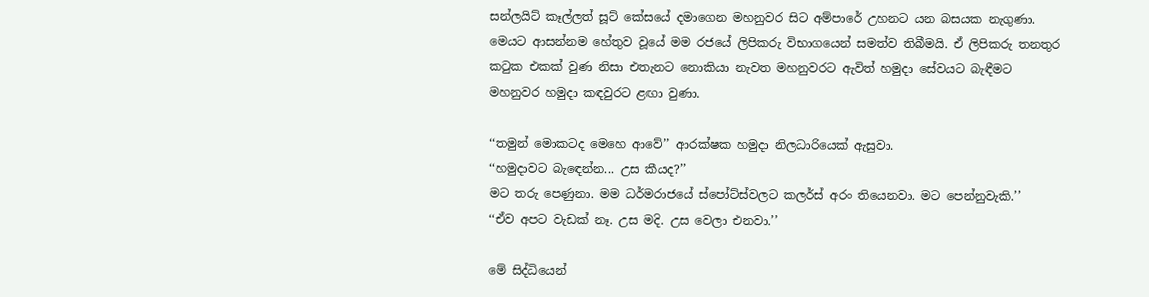සන්ලයිට් කෑල්ලත් සූට් කේසයේ දමාගෙන මහනුවර සිට අම්පාරේ උහනට යන බසයක නැගුණා. මෙයට ආසන්නම හේතුව වූයේ මම රජයේ ලිපිකරු විභාගයෙන් සමත්ව තිබීමයි. ඒ ලිපිකරු තනතුර කටුක එකක් වුණ නිසා එතැනට නොකියා නැවත මහනුවරට ඇවිත් හමුදා සේවයට බැඳීමට මහනුවර හමුදා කඳවුරට ළඟා වුණා.

‘‘තමුන් මොකටද මෙහෙ ආවේ’’ ආරක්ෂක හමුදා නිලධාරියෙක් ඇසුවා.
‘‘හමුදාවට බැඳෙන්න... උස කීයද?’’
මට තරු පෙණුනා. මම ධර්මරාජයේ ස්පෝට්ස්වලට කලර්ස් අරං තියෙනවා. මට පෙන්නුවැකි.’’
‘‘ඒව අපට වැඩක් නෑ. උස මදි. උස වෙලා එනවා.’’

මේ සිද්ධියෙන්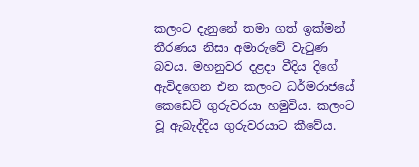කලංට දැනුනේ තමා ගත් ඉක්මන් තීරණය නිසා අමාරුවේ වැටුණ බවය. මහනුවර දළදා වීදිය දිගේ ඇවිදගෙන එන කලංට ධර්මරාජයේ කෙඩෙට් ගුරුවරයා හමුවිය. කලංට වූ ඇබැද්දිය ගුරුවරයාට කීවේය.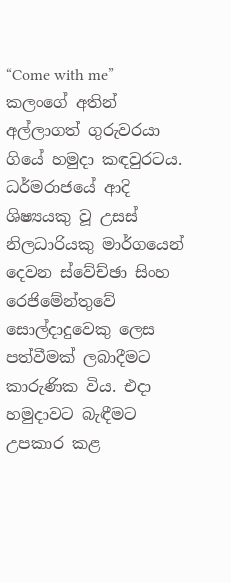“Come with me” කලංගේ අතින් අල්ලාගත් ගුරුවරයා ගියේ හමුදා කඳවුරටය. ධර්මරාජයේ ආදි ශිෂ්‍යයකු වූ උසස් නිලධාරියකු මාර්ගයෙන් දෙවන ස්වේච්ඡා සිංහ රෙජිමේන්තුවේ සොල්දාදුවෙකු ලෙස පත්වීමක් ලබාදීමට කාරුණික විය. එදා හමුදාවට බැඳීමට උපකාර කළ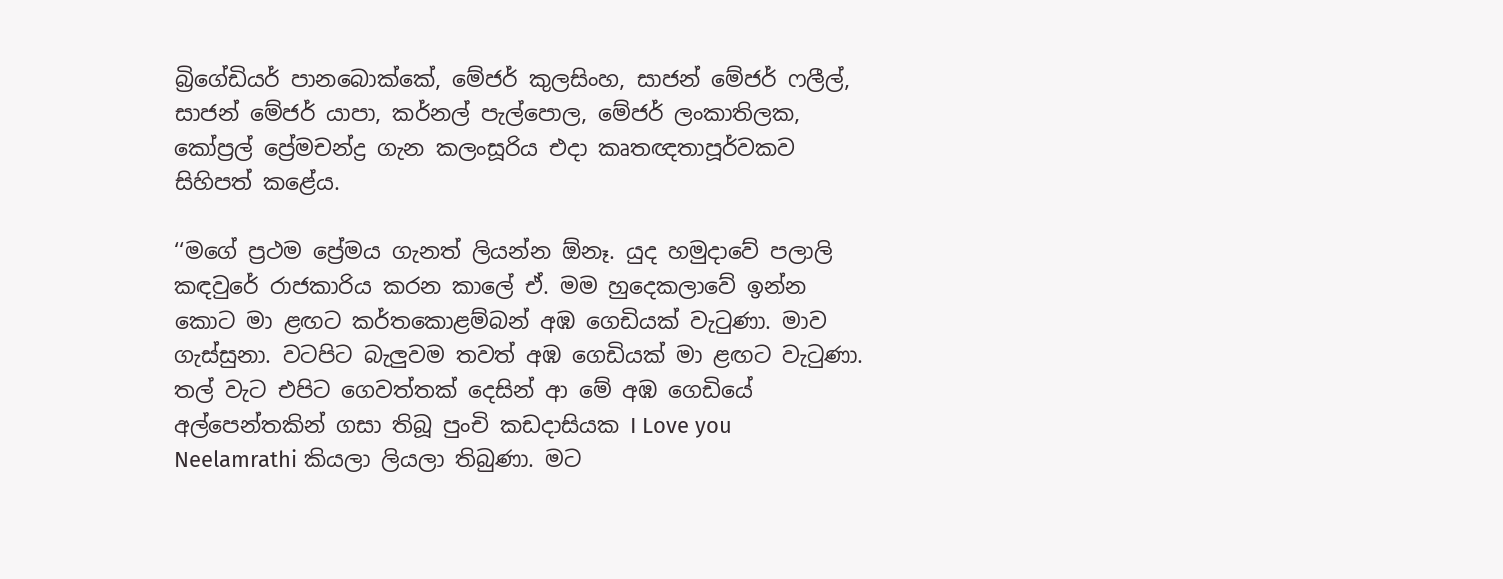බ්‍රිගේඩියර් පානබොක්කේ, මේජර් කුලසිංහ, සාජන් මේජර් ෆලීල්, සාජන් මේජර් යාපා, කර්නල් පැල්පොල, මේජර් ලංකාතිලක, කෝප්‍රල් ප්‍රේමචන්ද්‍ර ගැන කලංසූරිය එදා කෘතඥතාපූර්වකව සිහිපත් කළේය.

‘‘මගේ ප්‍රථම ප්‍රේමය ගැනත් ලියන්න ඕනෑ. යුද හමුදාවේ පලාලි කඳවුරේ රාජකාරිය කරන කාලේ ඒ. මම හුදෙකලාවේ ඉන්න කොට මා ළඟට කර්තකොළම්බන් අඹ ගෙඩියක් වැටුණා. මාව ගැස්සුනා. වටපිට බැලුවම තවත් අඹ ගෙඩියක් මා ළඟට වැටුණා. තල් වැට එපිට ගෙවත්තක් දෙසින් ආ මේ අඹ ගෙඩියේ අල්පෙන්තකින් ගසා තිබූ පුංචි කඩදාසියක I Love you Neelamrathi කියලා ලියලා තිබුණා. මට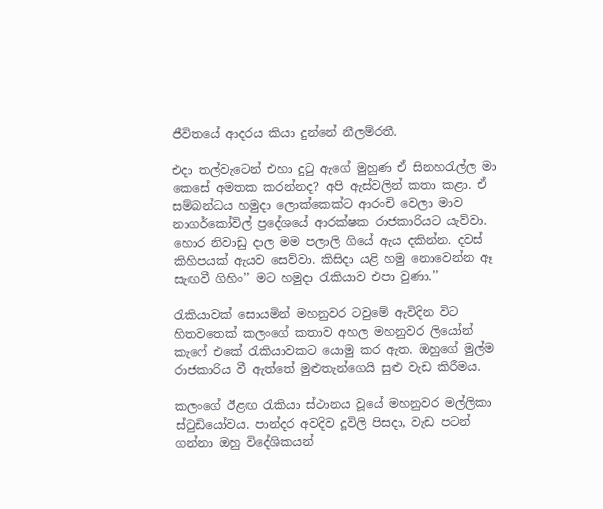ජීවිතයේ ආදරය කියා දුන්නේ නීලම්රතී.

එදා තල්වැටෙන් එහා දුටු ඇගේ මුහුණ ඒ සිනහරැල්ල මා කෙසේ අමතක කරන්නද? අපි ඇස්වලින් කතා කළා. ඒ සම්බන්ධය හමුදා ලොක්කෙක්ට ආරංචි වෙලා මාව නාගර්කෝවිල් ප්‍රදේශයේ ආරක්ෂක රාජකාරියට යැව්වා. හොර නිවාඩු දාල මම පලාලි ගියේ ඇය දකින්න. දවස් කිහිපයක් ඇයව සෙව්වා. කිසිදා යළි හමු නොවෙන්න ඈ සැඟවී ගිහිං’’ මට හමුදා රැකියාව එපා වුණා.’’

රැකියාවක් සොයමින් මහනුවර ටවුමේ ඇවිදින විට හිතවතෙක් කලංගේ කතාව අහල මහනුවර ලියෝන් කැෆේ එකේ රැකියාවකට යොමු කර ඇත. ඔහුගේ මුල්ම රාජකාරිය වී ඇත්තේ මුළුතැන්ගෙයි සුළු වැඩ කිරීමය.

කලංගේ ඊළඟ රැකියා ස්ථානය වූයේ මහනුවර මල්ලිකා ස්ටුඩියෝවය. පාන්දර අවදිව දූවිලි පිසදා, වැඩ පටන් ගන්නා ඔහු විදේශිකයන්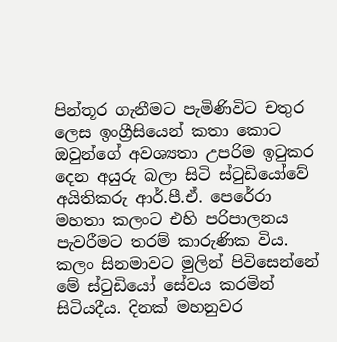පින්තූර ගැනීමට පැමිණිවිට චතුර ලෙස ඉංග්‍රීසියෙන් කතා කොට ඔවුන්ගේ අවශ්‍යතා උපරිම ඉටුකර දෙන අයුරු බලා සිටි ස්ටුඩියෝවේ අයිතිකරු ආර්.පී.ඒ. පෙරේරා මහතා කලංට එහි පරිපාලනය පැවරීමට තරම් කාරුණික විය. කලං සිනමාවට මුලින් පිවිසෙන්නේ මේ ස්ටුඩියෝ සේවය කරමින් සිටියදීය. දිනක් මහනුවර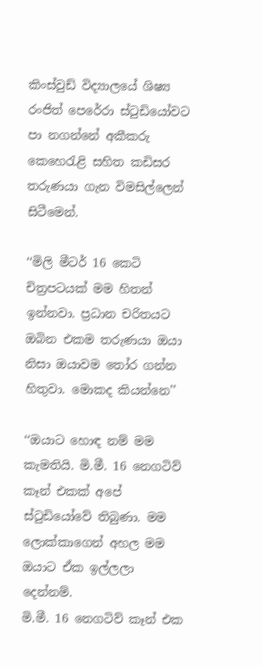කිංස්වුඩ් විද්‍යාලයේ ශිෂ්‍ය රංජිත් පෙරේරා ස්ටුඩියෝවට පා නගන්නේ අකීකරු කෙහෙරැළි සහිත කඩිසර තරුණයා ගැන විමසිල්ලෙන් සිටීමෙන්.

‘‘මිලි මීටර් 16 කෙටි චිත්‍රපටයක් මම හිතන් ඉන්නවා. ප්‍රධාන චරිතයට ඔබින එකම තරුණයා ඔයා නිසා ඔයාවම තෝර ගන්න හිතුවා. මොකද කියන්නෙ’’

‘‘ඔයාට හොඳ නම් මම කැමතියි. මි.මී. 16 නෙගටිව් කෑන් එකක් අපේ ස්ටුඩියෝවේ තිබුණා. මම ලොක්කාගෙන් අහල මම ඔයාට ඒක ඉල්ලලා දෙන්නම්.
මි.මී. 16 නෙගටිව් කෑන් එක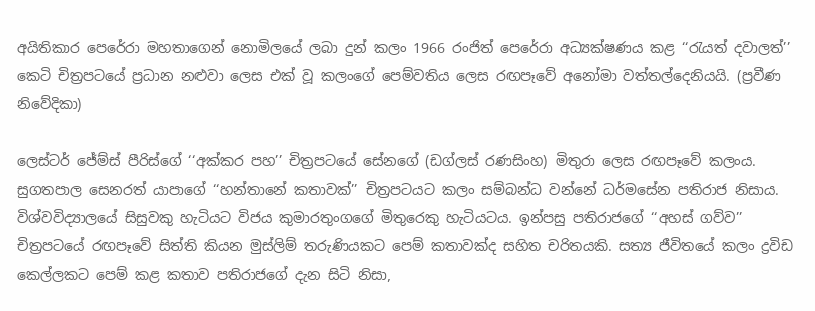අයිතිකාර පෙරේරා මහතාගෙන් නොමිලයේ ලබා දුන් කලං 1966 රංජිත් පෙරේරා අධ්‍යක්ෂණය කළ ‘‘රැයත් දවාලත්’’ කෙටි චිත්‍රපටයේ ප්‍රධාන නළුවා ලෙස එක් වූ කලංගේ පෙම්වතිය ලෙස රඟපෑවේ අනෝමා වත්තල්දෙනියයි. (ප්‍රවීණ නිවේදිකා)

ලෙස්ටර් ජේම්ස් පීරිස්ගේ ‘‘අක්කර පහ’’ චිත්‍රපටයේ සේනගේ (ඩග්ලස් රණසිංහ) මිතුරා ලෙස රඟපෑවේ කලංය. සුගතපාල සෙනරත් යාපාගේ ‘‘හන්තානේ කතාවක්’’ චිත්‍රපටයට කලං සම්බන්ධ වන්නේ ධර්මසේන පතිරාජ නිසාය. විශ්වවිද්‍යාලයේ සිසුවකු හැටියට විජය කුමාරතුංගගේ මිතුරෙකු හැටියටය. ඉන්පසු පතිරාජගේ ‘‘අහස් ගව්ව’’ චිත්‍රපටයේ රඟපෑවේ සිත්ති කියන මුස්ලිම් තරුණියකට පෙම් කතාවක්ද සහිත චරිතයකි. සත්‍ය ජීවිතයේ කලං ද්‍රවිඩ කෙල්ලකට පෙම් කළ කතාව පතිරාජගේ දැන සිටි නිසා,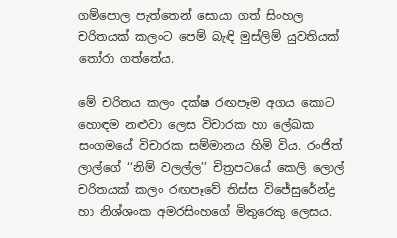ගම්පොල පැත්තෙන් සොයා ගත් සිංහල චරිතයක් කලංට පෙම් බැඳි මුස්ලිම් යුවතියක් තෝරා ගත්තේය.

මේ චරිතය කලං දක්ෂ රඟපෑම අගය කොට හොඳම නළුවා ලෙස විචාරක හා ලේඛක සංගමයේ විචාරක සම්මානය හිමි විය. රංජිත් ලාල්ගේ ‘‘නිම් වලල්ල’’ චිත්‍රපටයේ කෙලි ලොල් චරිතයක් කලං රඟපෑවේ තිස්ස විජේසුරේන්ද්‍ර හා නිශ්ශංක අමරසිංහගේ මිතුරෙකු ලෙසය.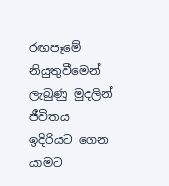රඟපෑමේ නියුතුවීමෙන් ලැබුණු මුදලින් ජීවිතය ඉදිරියට ගෙන යාමට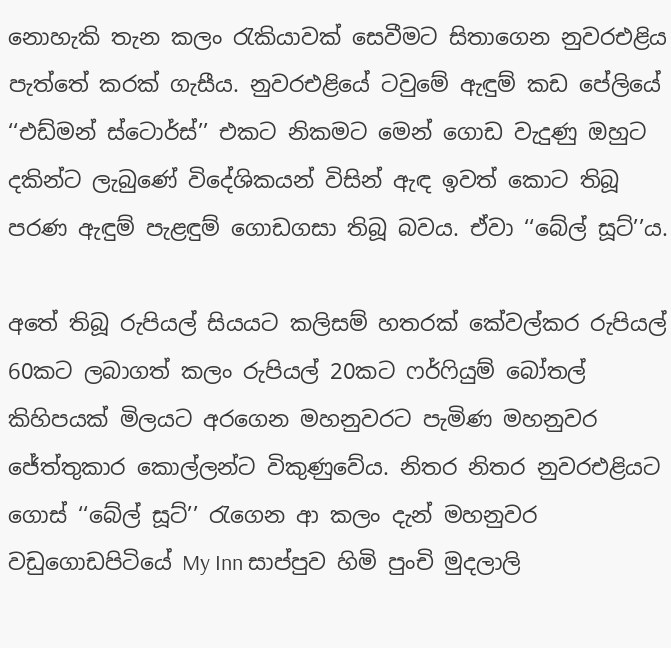නොහැකි තැන කලං රැකියාවක් සෙවීමට සිතාගෙන නුවරඑළිය පැත්තේ කරක් ගැසීය. නුවරඑළියේ ටවුමේ ඇඳුම් කඩ පේලියේ ‘‘එඩ්මන් ස්ටොර්ස්’’ එකට නිකමට මෙන් ගොඩ වැදුණු ඔහුට දකින්ට ලැබුණේ විදේශිකයන් විසින් ඇඳ ඉවත් කොට තිබූ පරණ ඇඳුම් පැළඳුම් ගොඩගසා තිබූ බවය. ඒවා ‘‘බේල් සූට්’’ය.

අතේ තිබූ රුපියල් සියයට කලිසම් හතරක් කේවල්කර රුපියල් 60කට ලබාගත් කලං රුපියල් 20කට ෆර්ෆියුම් බෝතල් කිහිපයක් මිලයට අරගෙන මහනුවරට පැමිණ මහනුවර ජේත්තුකාර කොල්ලන්ට විකුණුවේය. නිතර නිතර නුවරඑළියට ගොස් ‘‘බේල් සූට්’’ රැගෙන ආ කලං දැන් මහනුවර වඩුගොඩපිටියේ My Inn සාප්පුව හිමි පුංචි මුදලාලි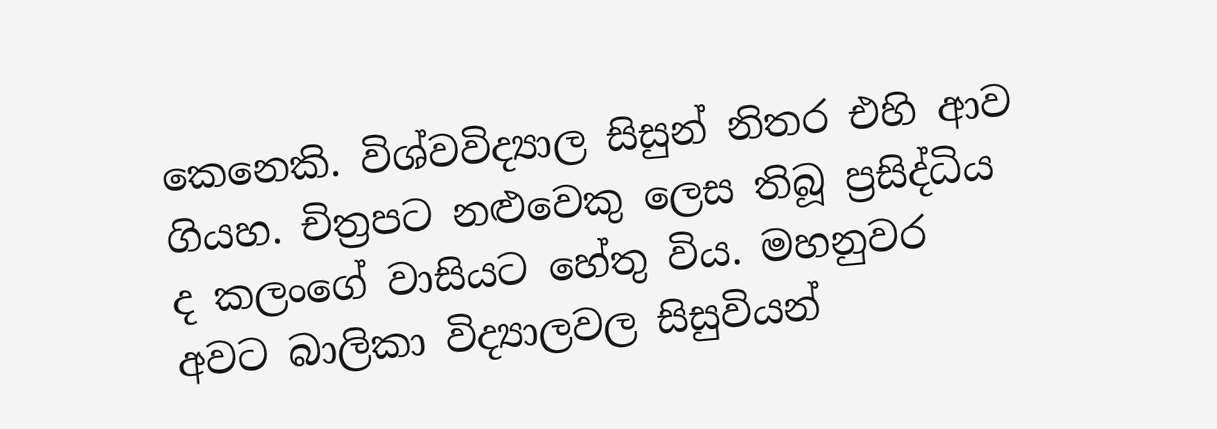කෙනෙකි. විශ්වවිද්‍යාල සිසුන් නිතර එහි ආව ගියහ. චිත්‍රපට නළුවෙකු ලෙස තිබූ ප්‍රසිද්ධිය ද කලංගේ වාසියට හේතු විය. මහනුවර අවට බාලිකා විද්‍යාලවල සිසුවියන්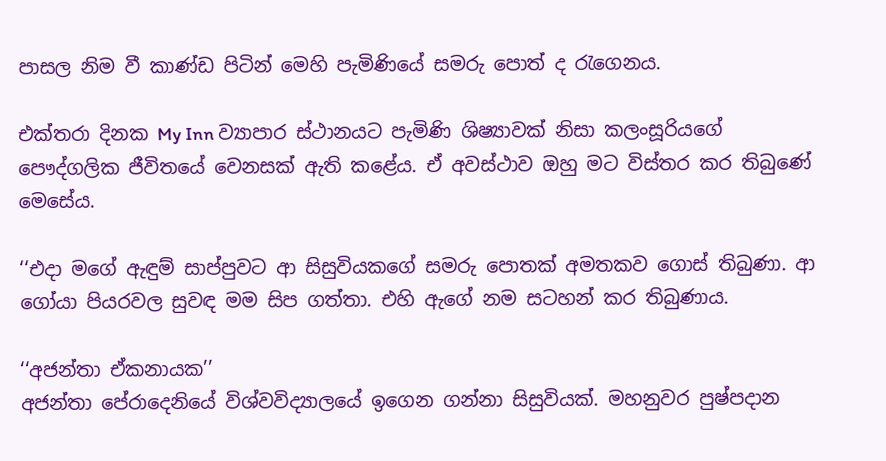පාසල නිම වී කාණ්ඩ පිටින් මෙහි පැමිණියේ සමරු පොත් ද රැගෙනය.

එක්තරා දිනක My Inn ව්‍යාපාර ස්ථානයට පැමිණි ශිෂ්‍යාවක් නිසා කලංසූරියගේ පෞද්ගලික ජීවිතයේ වෙනසක් ඇති කළේය. ඒ අවස්ථාව ඔහු මට විස්තර කර තිබුණේ මෙසේය.

‘‘එදා මගේ ඇඳුම් සාප්පුවට ආ සිසුවියකගේ සමරු පොතක් අමතකව ගොස් තිබුණා. ආ ගෝයා පියරවල සුවඳ මම සිප ගත්තා. එහි ඇගේ නම සටහන් කර තිබුණාය.

‘‘අජන්තා ඒකනායක’’
අජන්තා පේරාදෙනියේ විශ්වවිද්‍යාලයේ ඉගෙන ගන්නා සිසුවියක්. මහනුවර පුෂ්පදාන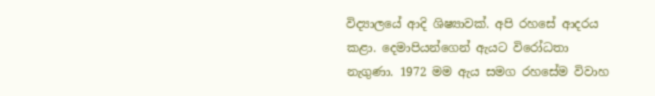විද්‍යාලයේ ආදි ශිෂ්‍යාවක්. අපි රහසේ ආදරය කළා. දෙමාපියන්ගෙන් ඇයට විරෝධතා නැගුණා. 1972 මම ඇය සමග රහසේම විවාහ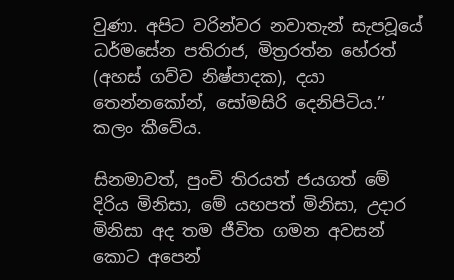වුණා. අපිට වරින්වර නවාතැන් සැපවූයේ ධර්මසේන පතිරාජ, මිත්‍රරත්න හේරත් (අහස් ගව්ව නිෂ්පාදක), දයා තෙන්නකෝන්, සෝමසිරි දෙනිපිටිය.’’ කලං කීවේය.

සිනමාවත්, පුංචි තිරයත් ජයගත් මේ දිරිය මිනිසා, මේ යහපත් මිනිසා, උදාර මිනිසා අද තම ජීවිත ගමන අවසන් කොට අපෙන්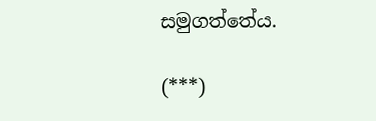සමුගත්තේය.

(***)